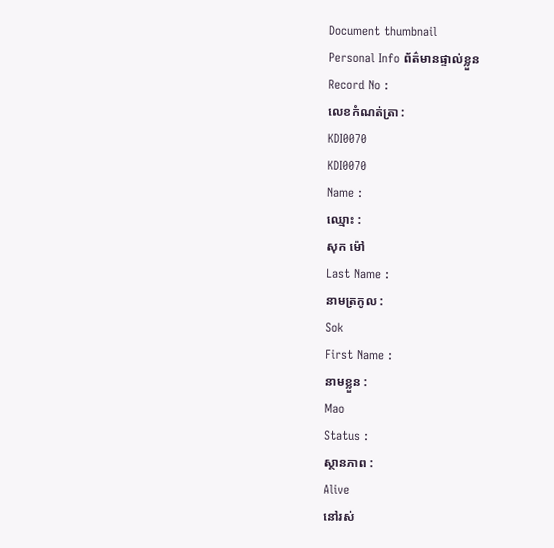Document thumbnail
Personal Info ព័ត៌មានផ្ទាល់ខ្លួន
Record No :
លេខកំណត់ត្រា :
KDI0070
KDI0070
Name :
ឈ្មោះ :
សុក ម៉ៅ
Last Name :
នាមត្រកូល :
Sok
First Name :
នាមខ្លួន :
Mao
Status :
ស្ថានភាព :
Alive
នៅរស់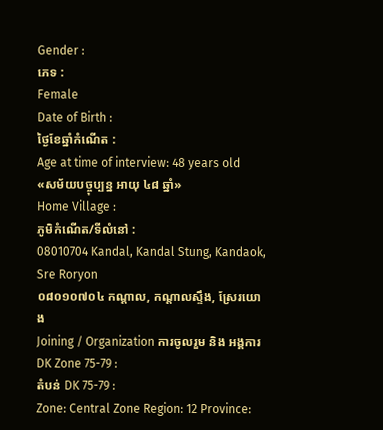Gender :
ភេទ :
Female
Date of Birth :
ថ្ងៃខែឆ្នាំកំណើត :
Age at time of interview: 48 years old
«សម័យបច្ចុប្បន្ន អាយុ ៤៨ ឆ្នាំ»
Home Village :
ភូមិកំណើត/ទីលំនៅ :
08010704 Kandal, Kandal Stung, Kandaok, Sre Roryon
០៨០១០៧០៤ កណ្ដាល, កណ្ដាលស្ទឹង, ស្រែរយោង
Joining / Organization ការចូលរួម និង អង្គការ
DK Zone 75-79 :
តំបន់ DK 75-79 :
Zone: Central Zone Region: 12 Province: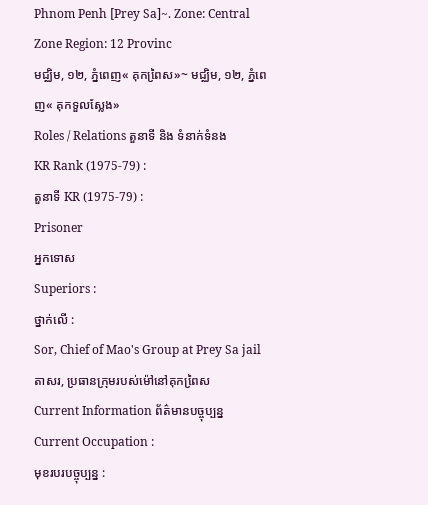Phnom Penh [Prey Sa]~. Zone: Central Zone Region: 12 Provinc
មជ្ឈិម, ១២, ភ្នំពេញ« គុកពៃ្រស»~ មជ្ឈិម, ១២, ភ្នំពេញ« គុកទួលសែ្លង»
Roles / Relations តួនាទី និង ទំនាក់ទំនង
KR Rank (1975-79) :
តួនាទី KR (1975-79) :
Prisoner
អ្នកទោស
Superiors :
ថ្នាក់លើ :
Sor, Chief of Mao's Group at Prey Sa jail
តាសរ, ប្រធានក្រុមរបស់ម៉ៅនៅគុកពៃ្រស
Current Information ព័ត៌មានបច្ចុប្បន្ន
Current Occupation :
មុខរបរបច្ចុប្បន្ន :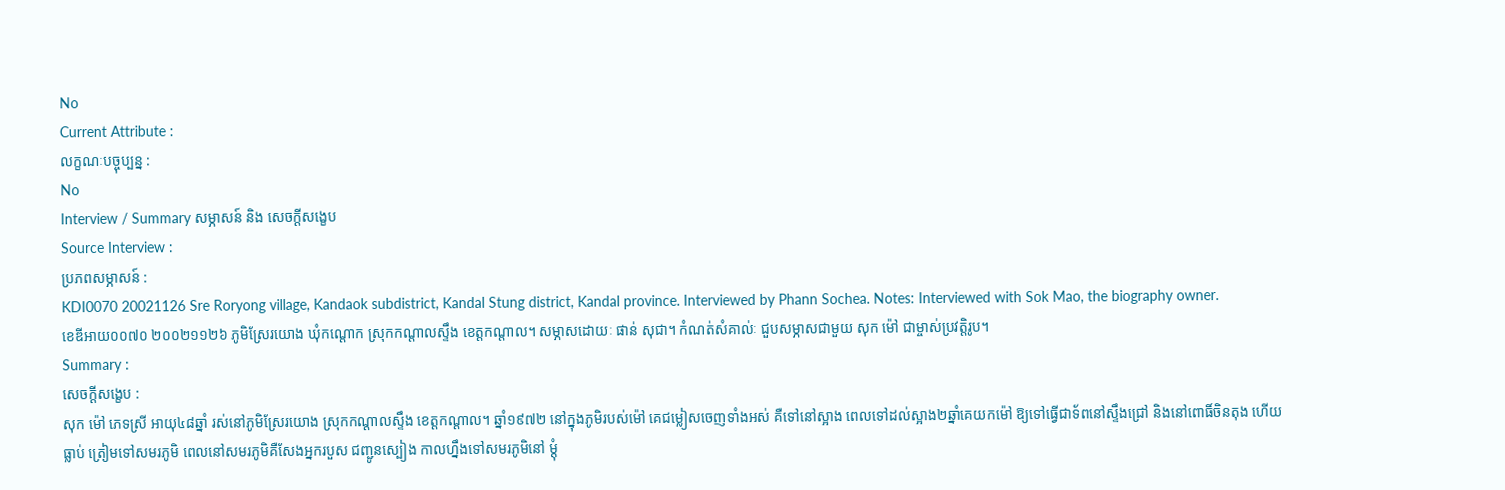No
Current Attribute :
លក្ខណៈបច្ចុប្បន្ន :
No
Interview / Summary សម្ភាសន៍ និង សេចក្ដីសង្ខេប
Source Interview :
ប្រភពសម្ភាសន៍ :
KDI0070 20021126 Sre Roryong village, Kandaok subdistrict, Kandal Stung district, Kandal province. Interviewed by Phann Sochea. Notes: Interviewed with Sok Mao, the biography owner.
ខេឌីអាយ០០៧០ ២០០២១១២៦ ភូមិស្រែរយោង ឃុំកណ្ដោក ស្រុកកណ្តាលស្ទឹង ខេត្តកណ្តាល។ សម្ភាសដោយៈ ផាន់ សុជា។ កំណត់សំគាល់ៈ ជួបសម្ភាសជាមួយ សុក ម៉ៅ ជាម្ចាស់ប្រវត្តិរូប។
Summary :
សេចក្ដីសង្ខេប :
សុក ម៉ៅ ភេទស្រី អាយុ៤៨ឆ្នាំ រស់នៅភូមិស្រែរយោង ស្រុកកណ្ដាលស្ទឹង ខេត្ដកណ្ដាល។ ឆ្នាំ១៩៧២ នៅក្នុងភូមិរបស់ម៉ៅ គេជម្លៀសចេញទាំងអស់ គឺទៅនៅស្អាង ពេលទៅដល់ស្អាង២ឆ្នាំគេយកម៉ៅ ឱ្យទៅធ្វើជាទ័ពនៅស្ទឹងជ្រៅ និងនៅពោធិ៍ចិនតុង ហើយធ្លាប់ ត្រៀមទៅសមរភូមិ ពេលនៅសមរភូមិគឺសែងអ្នករបួស ជញ្ជូនស្បៀង កាលហ្នឹងទៅសមរភូមិនៅ ម្ដុំ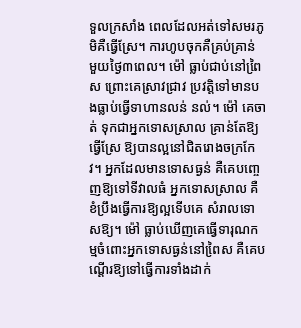ទួលក្រសាំង ពេលដែលអត់ទៅសមរភូមិគឺធ្វើស្រែ។ ការហូបចុកគឺគ្រប់គ្រាន់ មួយថៃ្ង៣ពេល។ ម៉ៅ ធ្លាប់ជាប់នៅពៃ្រស ព្រោះគេស្រាវជ្រាវ ប្រវត្ដិទៅមានបងធ្លាប់ធ្វើទាហានលន់ នល់។ ម៉ៅ គេចាត់ ទុកជាអ្នកទោសស្រាល គ្រាន់តែឱ្យធ្វើស្រែ ឱ្យបានល្អនៅជិតរោងចក្រកែវ។ អ្នកដែលមានទោសធ្ងន់ គឺគេបពោ្ចញឱ្យទៅទីវាលធំ អ្នកទោសស្រាល គឺខំប្រឹងធ្វើការឱ្យល្អទើបគេ សំរាលទោសឱ្យ។ ម៉ៅ ធ្លាប់ឃើញគេធ្វើទារុណកម្មចំពោះអ្នកទោសធ្ងន់នៅពៃ្រស គឺគេបណ្ដើរឱ្យទៅធ្វើការទាំងដាក់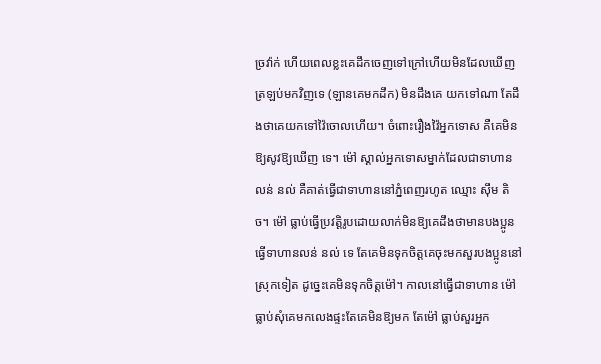ច្រវ៉ាក់ ហើយពេលខ្លះគេដឹកចេញទៅក្រៅហើយមិនដែលឃើញត្រឡប់មកវិញទេ (ឡានគេមកដឹក) មិនដឹងគេ យកទៅណា តែដឹងថាគេយកទៅវ៉ៃចោលហើយ។ ចំពោះរឿងវ៉ៃអ្នកទោស គឺគេមិនឱ្យសូវឱ្យឃើញ ទេ។ ម៉ៅ ស្គាល់អ្នកទោសម្នាក់ដែលជាទាហានលន់ នល់ គឺគាត់ធ្វើជាទាហាននៅភ្នំពេញរហូត ឈ្មោះ ស៊ឹម តិច។ ម៉ៅ ធ្លាប់ធ្វើប្រវត្ដិរូបដោយលាក់មិនឱ្យគេដឹងថាមានបងប្អូនធ្វើទាហានលន់ នល់ ទេ តែគេមិនទុកចិត្ដគេចុះមកសួរបងប្អូននៅស្រុកទៀត ដូចេ្នះគេមិនទុកចិត្ដម៉ៅ។ កាលនៅធ្វើជាទាហាន ម៉ៅ ធ្លាប់សុំគេមកលេងផ្ទះតែគេមិនឱ្យមក តែម៉ៅ ធ្លាប់សួរអ្នក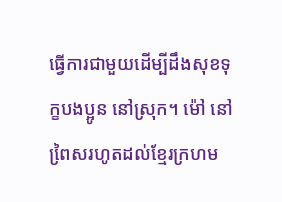ធ្វើការជាមួយដើម្បីដឹងសុខទុក្ខបងប្អូន នៅស្រុក។ ម៉ៅ នៅពៃ្រសរហូតដល់ខែ្មរក្រហម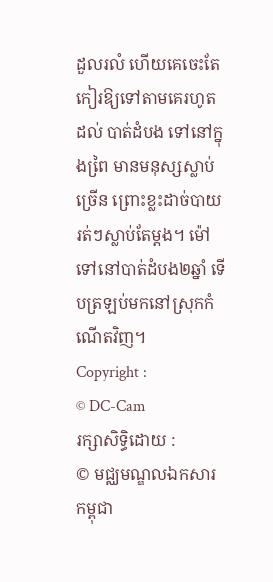ដួលរលំ ហើយគេចេះតែកៀរឱ្យទៅតាមគេរហូតដល់ បាត់ដំបង ទៅនៅក្នុងពៃ្រ មានមនុស្សស្លាប់ច្រើន ព្រោះខ្លះដាច់បាយ រត់ៗស្លាប់តែម្ដង។ ម៉ៅ ទៅនៅបាត់ដំបង២ឆ្នាំ ទើបត្រឡប់មកនៅស្រុកកំណើតវិញ។
Copyright :
© DC-Cam
រក្សាសិទ្ធិដោយ :
© មជ្ឈមណ្ឌលឯកសារកម្ពុជា